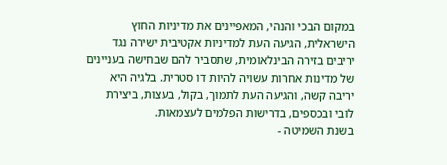במקום הבכי והנהי, המאפיינים את מדיניות החוץ הישראלית, הגיעה העת למדיניות אקטיבית ישירה נגד יריבים בזירה הבינלאומית, שתסביר להם שבחישה בעניינים של מדינות אחרות עשויה להיות דו סטרית. בלגיה היא יריבה קשה, והגיעה העת לתמוך, בקול, בעצות, ביצירת לובי ובכספים, בדרישות הפלמים לעצמאות.
בשנת השמיטה -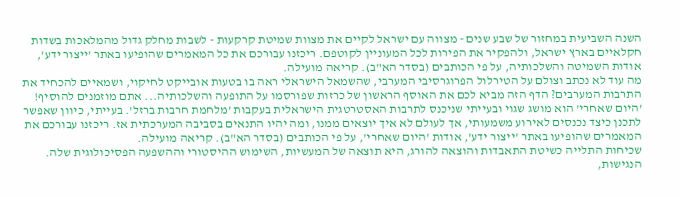השנה השביעית במחזור של שבע שנים - מצווה עם ישראל לקיים את מצוות שמיטת קרקעות - לשבות מחלק גדול מהמלאכות בשדות חקלאיים בארץ ישראל, ולהפקיר את הפירות לכל המעוניין לקוטפם. ריכזנו עבורכם את כל המאמרים שהופיעו באתר 'ייצור ידע', אודות השמיטה והשלכותיה, על פי הכותבים (בסדר הא"ב). קריאה מועילה.
מה עוד לא נכתב וצולם על הטירלול הפרוגרסיבי המערבי, שהשמאל הישראלי ראה בו בטעות אובייקט לחיקוי, ושמאיים להכחיד את התרבות המערבים? הדף הזה מביא לכם את האוסף הראשון של כרזות שפורסמו על התופעה והשלכותיה... אתם מוזמנים להוסיף!
'היום שאחרי' הוא מושג שגוי ובעייתי שניכנס לתרבות האסטרטגית הישראלית בעקבות 'מלחמת חרבות ברזל'. בעייתי, כיוון שאפשר לתכנן כיצד נכנסים לאירוע משמעותי, אך לעולם לא איך יוצאים ממנו, ומה יהיו התנאים בסביבה המערכתית אז. ריכזנו עבורכם את המאמרים שהופיעו באתר 'ייצור ידע', אודות 'היום שאחרי', על פי הכותבים (בסדר הא"ב). קריאה מועילה.
שכיחות התלייה כשיטת התאבדות והוצאה להורג, היא תוצאה של המעשיות, השימוש ההיסטורי וההשפעה הפסיכולוגית שלה. הנגישות,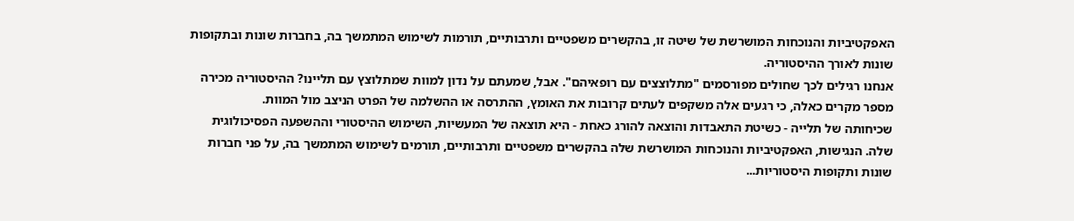האפקטיביות והנוכחות המושרשת של שיטה זו, בהקשרים משפטיים ותרבותיים, תורמות לשימוש המתמשך בה, בחברות שונות ובתקופות שונות לאורך ההיסטוריה.
אנחנו רגילים לכך שחולים מפורסמים "מתלוצצים עם רופאיהם". אבל, שמעתם על נדון למוות שמתלוצץ עם תליינו? ההיסטוריה מכירה מספר מקרים כאלה, כי רגעים אלה משקפים לעתים קרובות את האומץ, ההתרסה או ההשלמה של הפרט הניצב מול המוות.
שכיחותה של תלייה - כשיטת התאבדות והוצאה להורג כאחת - היא תוצאה של המעשיות, השימוש ההיסטורי וההשפעה הפסיכולוגית שלה. הנגישות, האפקטיביות והנוכחות המושרשת שלה בהקשרים משפטיים ותרבותיים, תורמים לשימוש המתמשך בה, על פני חברות שונות ותקופות היסטוריות...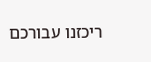ריכזנו עבורכם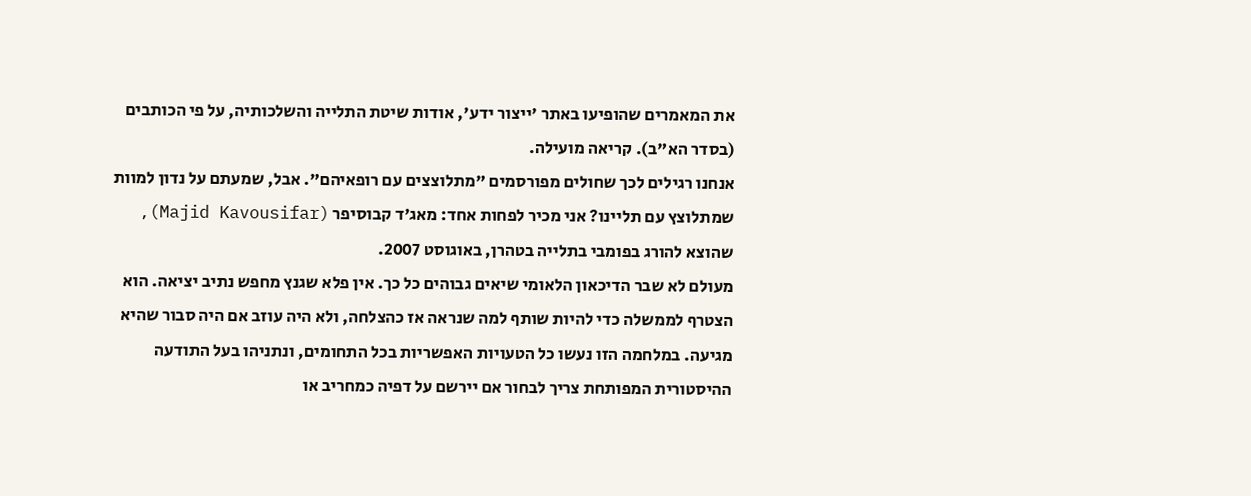את המאמרים שהופיעו באתר 'ייצור ידע', אודות שיטת התלייה והשלכותיה, על פי הכותבים (בסדר הא"ב). קריאה מועילה.
אנחנו רגילים לכך שחולים מפורסמים "מתלוצצים עם רופאיהם". אבל, שמעתם על נדון למוות שמתלוצץ עם תליינו? אני מכיר לפחות אחד: מאג'ד קבוסיפר (Majid Kavousifar), שהוצא להורג בפומבי בתלייה בטהרן, באוגוסט 2007.
מעולם לא שבר הדיכאון הלאומי שיאים גבוהים כל כך. אין פלא שגנץ מחפש נתיב יציאה. הוא הצטרף לממשלה כדי להיות שותף למה שנראה אז כהצלחה, ולא היה עוזב אם היה סבור שהיא מגיעה. במלחמה הזו נעשו כל הטעויות האפשריות בכל התחומים, ונתניהו בעל התודעה ההיסטורית המפותחת צריך לבחור אם יירשם על דפיה כמחריב או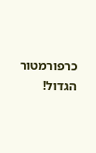כרפורמטור הגדול!